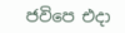ජවිපෙ එදා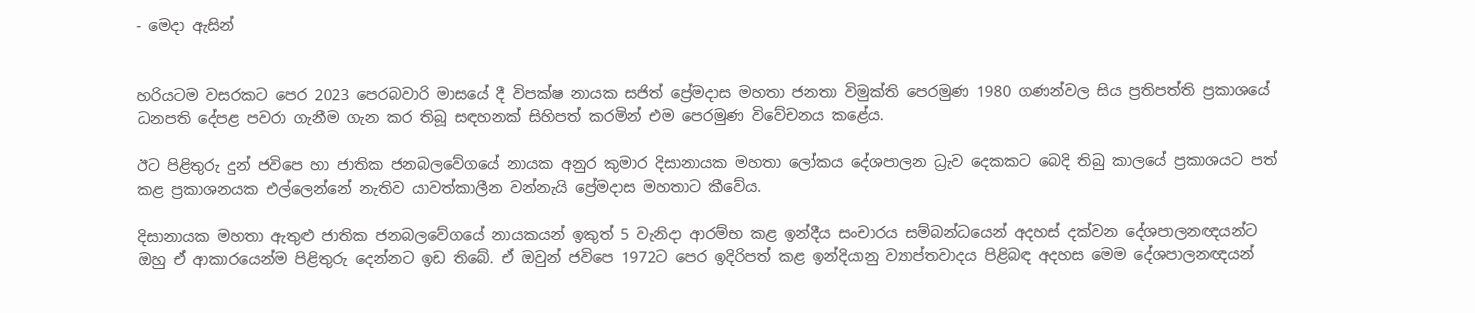- මෙදා ඇසින්


හරියටම වසරකට පෙර 2023 පෙරබවාරි මාසයේ දී විපක්ෂ නායක සජිත් ප්‍රේමදාස මහතා ජනතා විමුක්ති පෙරමුණ 1980 ගණන්වල සිය ප්‍රතිපත්ති ප්‍රකාශයේ ධනපති දේපළ පවරා ගැනීම ගැන කර තිබූ සඳහනක් සිහිපත් කරමින් එම පෙරමුණ විවේචනය කළේය.

ඊට පිළිතුරු දුන් ජවිපෙ හා ජාතික ජනබලවේගයේ නායක අනුර කුමාර දිසානායක මහතා ලෝකය දේශපාලන ධ්‍රැව දෙකකට බෙදි තිබු කාලයේ ප්‍රකාශයට පත් කළ ප්‍රකාශනයක එල්ලෙන්නේ නැතිව යාවත්කාලීන වන්නැයි ප්‍රේමදාස මහතාට කීවේය.

දිසානායක මහතා ඇතුළු ජාතික ජනබලවේගයේ නායකයන් ඉකුත් 5 වැනිදා ආරම්භ කළ ඉන්දීය සංචාරය සම්බන්ධයෙන් අදහස් දක්වන දේශපාලනඥයන්ට ඔහු ඒ ආකාරයෙන්ම පිළිතුරු දෙන්නට ඉඩ තිබේ. ඒ ඔවුන් ජවිපෙ 1972ට පෙර ඉදිරිපත් කළ ඉන්දියානු ව්‍යාප්තවාදය පිළිබඳ අදහස මෙම දේශපාලනඥයන්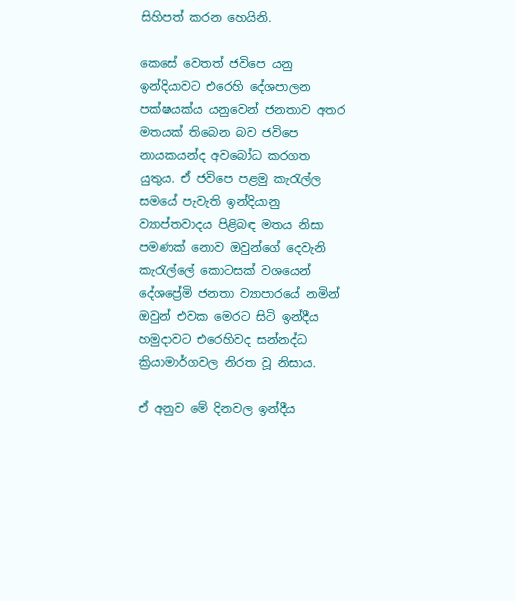සිහිපත් කරන හෙයිනි.

කෙසේ වෙතත් ජවිපෙ යනු ඉන්දියාවට එරෙහි දේශපාලන පක්ෂයක්ය යනුවෙන් ජනතාව අතර මතයක් තිබෙන බව ජවිපෙ නායකයන්ද අවබෝධ කරගත යුතුය. ඒ ජවිපෙ පළමු කැරැල්ල සමයේ පැවැති ඉන්දියානු ව්‍යාප්තවාදය පිළිබඳ මතය නිසා පමණක් නොව ඔවුන්ගේ දෙවැනි කැරැල්ලේ කොටසක් වශයෙන් දේශප්‍රේමි ජනතා ව්‍යාපාරයේ නමින් ඔවුන් එවක මෙරට සිටි ඉන්දීය හමුදාවට එරෙහිවද සන්නද්ධ ක්‍රියාමාර්ගවල නිරත වූ නිසාය.

ඒ අනුව මේ දිනවල ඉන්දීය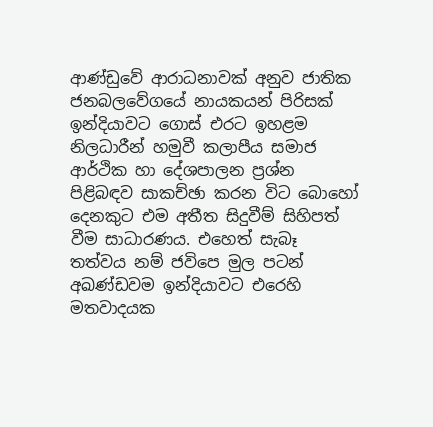ආණ්ඩුවේ ආරාධනාවක් අනුව ජාතික ජනබලවේගයේ නායකයන් පිරිසක් ඉන්දියාවට ගොස් එරට ඉහළම නිලධාරීන් හමුවී කලාපීය සමාජ ආර්ථික හා දේශපාලන ප්‍රශ්න පිළිබඳව සාකච්ඡා කරන විට බොහෝ දෙනකුට එම අතීත සිදුවීම් සිහිපත් වීම සාධාරණය. එහෙත් සැබෑ තත්වය නම් ජවිපෙ මුල පටන් අඛණ්ඩවම ඉන්දියාවට එරෙහි මතවාදයක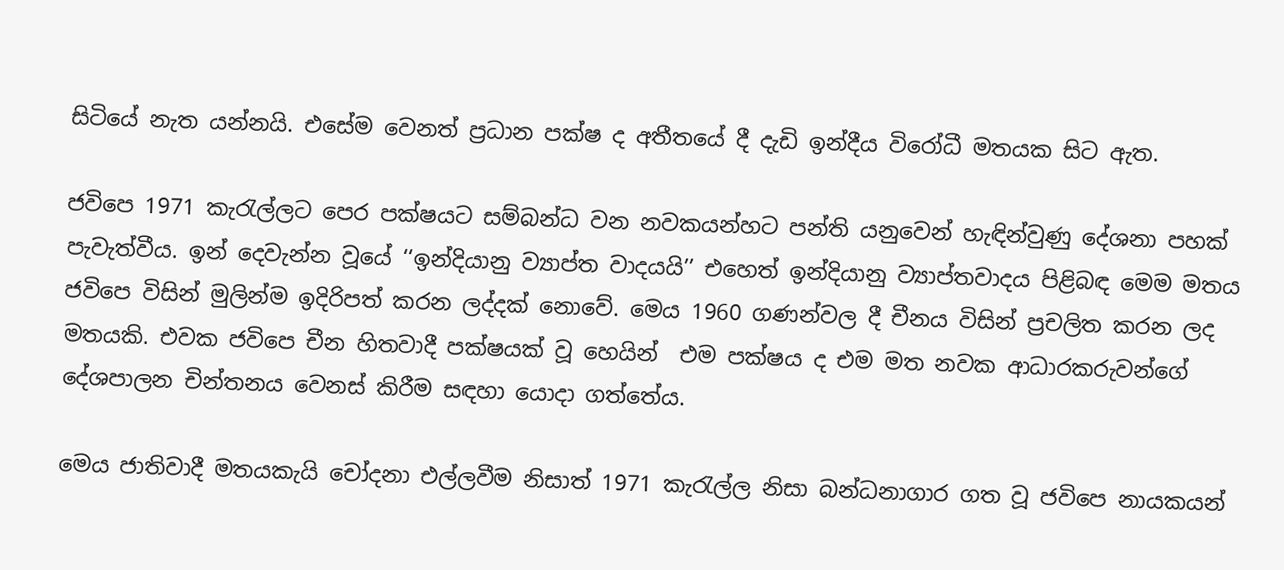සිටියේ නැත යන්නයි. එසේම වෙනත් ප්‍රධාන පක්ෂ ද අතීතයේ දී දැඩි ඉන්දීය විරෝධී මතයක සිට ඇත.

ජවිපෙ 1971 කැරැල්ලට පෙර පක්ෂයට සම්බන්ධ වන නවකයන්හට පන්ති යනුවෙන් හැඳින්වුණු දේශනා පහක් පැවැත්වීය. ඉන් දෙවැන්න වූයේ ‘‘ඉන්දියානු ව්‍යාප්ත වාදයයි’’ එහෙත් ඉන්දියානු ව්‍යාප්තවාදය පිළිබඳ මෙම මතය ජවිපෙ විසින් මුලින්ම ඉදිරිපත් කරන ලද්දක් නොවේ. මෙය 1960 ගණන්වල දී චීනය විසින් ප්‍රචලිත කරන ලද මතයකි. එවක ජවිපෙ චීන හිතවාදී පක්ෂයක් වූ හෙයින්  එම පක්ෂය ද එම මත නවක ආධාරකරුවන්ගේ දේශපාලන චින්තනය වෙනස් කිරීම සඳහා යොදා ගත්තේය.

මෙය ජාතිවාදී මතයකැයි චෝදනා එල්ලවීම නිසාත් 1971 කැරැල්ල නිසා බන්ධනාගාර ගත වූ ජවිපෙ නායකයන්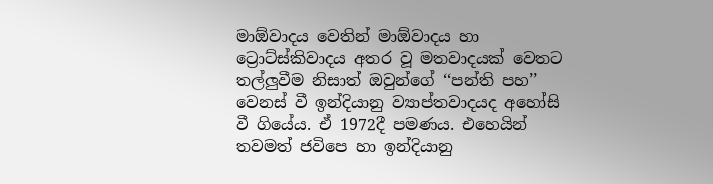මාඕවාදය වෙතින් මාඕවාදය හා ට්‍රොට්ස්කිවාදය අතර වූ මතවාදයක් වෙතට තල්ලුවීම නිසාත් ඔවුන්ගේ ‘‘පන්ති පහ’’ වෙනස් වී ඉන්දියානු ව්‍යාප්තවාදයද අහෝසි වී ගියේය. ඒ 1972දී පමණය. එහෙයින් තවමත් ජවිපෙ හා ඉන්දියානු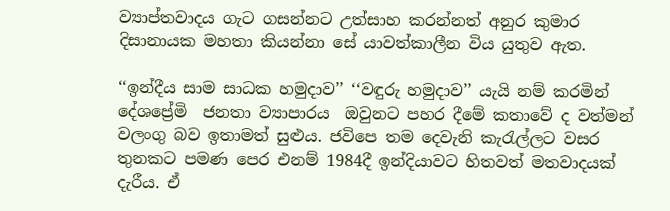ව්‍යාප්තවාදය ගැට ගසන්නට උත්සාහ කරන්නත් අනුර කුමාර දිසානායක මහතා කියන්නා සේ යාවත්කාලීන විය යුතුව ඇත.

‘‘ඉන්දීය සාම සාධක හමුදාව’’ ‘‘වඳුරු හමුදාව’’ යැයි නම් කරමින් දේශප්‍රේමි  ජනතා ව්‍යාපාරය  ඔවුනට පහර දීමේ කතාවේ ද වත්මන් වලංගු බව ඉතාමත් සුළුය. ජවිපෙ තම දෙවැනි කැරැල්ලට වසර තුනකට පමණ පෙර එනම් 1984දී ඉන්දියාවට හිතවත් මතවාදයක් දැරීය. ඒ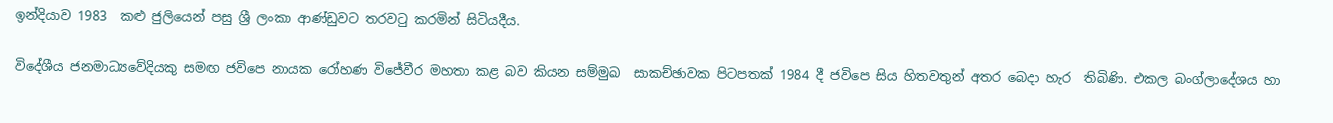ඉන්දියාව 1983  කළු ජුලියෙන් පසු ශ්‍රී ලංකා ආණ්ඩුවට තරවටු කරමින් සිටියදීය.

විදේශීය ජනමාධ්‍යවේදියකු සමඟ ජවිපෙ නායක රෝහණ විජේවීර මහතා කළ බව කියන සම්මුඛ  සාකච්ඡාවක පිටපතක් 1984 දී ජවිපෙ සිය හිතවතුන් අතර බෙදා හැර  තිබිණි. එකල බංග්ලාදේශය හා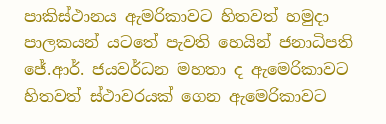පාකිස්ථානය ඇමරිකාවට හිතවත් හමුදා පාලකයන් යටතේ පැවති හෙයින් ජනාධිපති ජේ.ආර්. ජයවර්ධන මහතා ද ඇමෙරිකාවට හිතවත් ස්ථාවරයක් ගෙන ඇමෙරිකාවට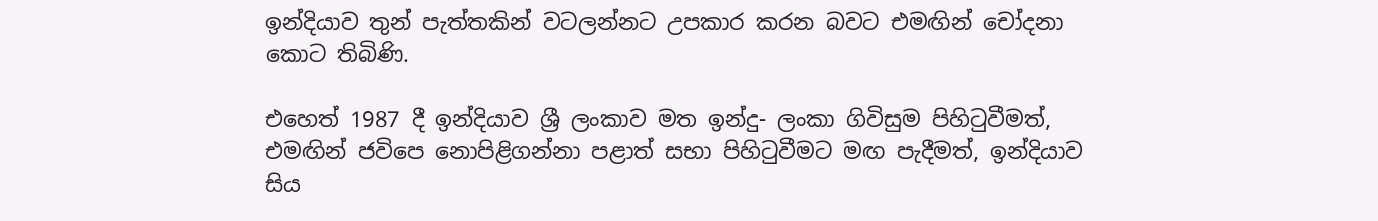ඉන්දියාව තුන් පැත්තකින් වටලන්නට උපකාර කරන බවට එමඟින් චෝදනා කොට තිබිණි.

එහෙත් 1987 දී ඉන්දියාව ශ්‍රී ලංකාව මත ඉන්දු- ලංකා ගිවිසුම පිහිටුවීමත්, එමඟින් ජවිපෙ නොපිළිගන්නා පළාත් සභා පිහිටුවීමට මඟ පැදීමත්, ඉන්දියාව සිය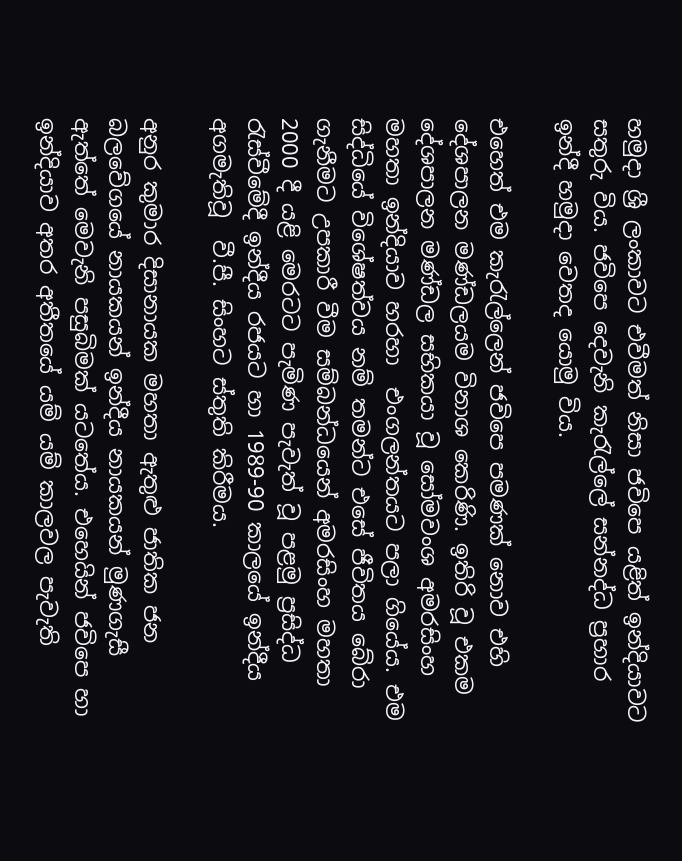හමුදා ශ්‍රී ලංකාවට එවීමත් නිසා ජවිපෙ යළිත් ඉන්දියාවට  සතුරු විය. ජවිපෙ දෙවැනි කැරැල්ලේ සන්නද්ධ ප්‍රහාර ඉන්දී හමුදා වෙතද යොමු විය.

එහෙත් එම කැරැල්ලෙන් ජවිපෙ පමණක් නොව එහි දේශපාලන මණ්ඩලයම විනාශ කෙරිණි. ඉතිරි වූ එකම දේශපාලන මණ්ඩල සභිකයා වූ සෝමවංශ අමරසිංහ මහතා ඉන්දියාව හරහා  එංගලන්තයට පලා ගියේය. එම සිද්ධියේ විශේෂත්වය නම් තමන්ට එසේ ජීවිතය බේරා ගැනීමට උපකාරී වීම සම්බන්ධයෙන් අමරසිංහ මහතා 2000 දී යළි මෙරටට පැමිණ පැවැත් වූ පළමු ප්‍රසිද්ධ රැස්වීමේදී ඉන්දීය රජයට හා 1989-90 කාලයේ ඉන්දීය අගමැතිවූ  වී.පී. සිංහට ස්තුති කිරීමය.

අනුර කුමාර දිසානායක මහතා ඇතුළු ජාතික ජන බලවේගයේ නායකයන් ඉන්දීය නායකයන් මුණගැසී ඇත්තේ මෙවැනි පසුබිමක් යටතේය. එහෙයින් ජවිපෙ හා ඉන්දියාව අතර අතීතයේ යම් යම් කාලවල පැවැති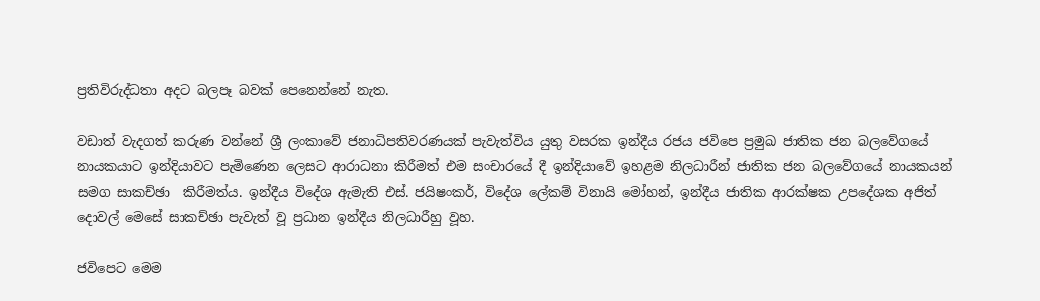ප්‍රතිවිරුද්ධතා අදට බලපෑ බවක් පෙනෙන්නේ නැත.

වඩාත් වැදගත් කරුණ වන්නේ ශ්‍රී ලංකාවේ ජනාධිපතිවරණයක් පැවැත්විය යුතු වසරක ඉන්දීය රජය ජවිපෙ ප්‍රමුඛ ජාතික ජන බලවේගයේ නායකයාට ඉන්දියාවට පැමිණෙන ලෙසට ආරාධනා කිරීමත් එම සංචාරයේ දී ඉන්දියාවේ ඉහළම නිලධාරීන් ජාතික ජන බලවේගයේ නායකයන් සමග සාකච්ඡා  කිරීමත්ය. ඉන්දීය විදේශ ඇමැති එස්. ජයිෂංකර්, විදේශ ලේකම් විනායි මෝහන්, ඉන්දීය ජාතික ආරක්ෂක උපදේශක අජිත් දොවල් මෙසේ සාකච්ඡා පැවැත් වූ ප්‍රධාන ඉන්දීය නිලධාරීහු වූහ.

ජවිපෙට මෙම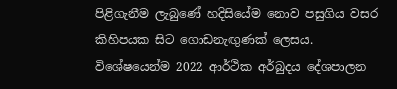පිළිගැනීම ලැබුණේ හදිසියේම නොව පසුගිය වසර කිහිපයක සිට ගොඩනැඟුණක් ලෙසය. විශේෂයෙන්ම 2022 ආර්ථික අර්බුදය දේශපාලන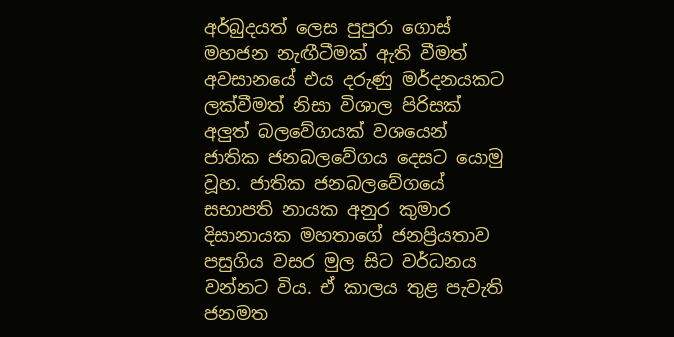අර්බුදයත් ලෙස පුපුරා ගොස් මහජන නැඟීටීමක් ඇති වීමත් අවසානයේ එය දරුණු මර්දනයකට ලක්වීමත් නිසා විශාල පිරිසක් අලුත් බලවේගයක් වශයෙන් ජාතික ජනබලවේගය දෙසට යොමු වූහ. ජාතික ජනබලවේගයේ සභාපති නායක අනුර කුමාර දිසානායක මහතාගේ ජනප්‍රියතාව පසුගිය වසර මුල සිට වර්ධනය වන්නට විය. ඒ කාලය තුළ පැවැති ජනමත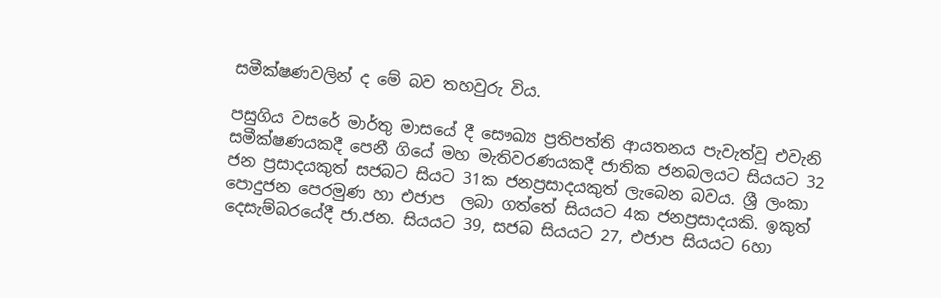සමීක්ෂණවලින් ද මේ බව තහවුරු විය.

පසුගිය වසරේ මාර්තු මාසයේ දී සෞඛ්‍ය ප්‍රතිපත්ති ආයතනය පැවැත්වූ එවැනි සමීක්ෂණයකදී පෙනී ගියේ මහ මැතිවරණයකදී ජාතික ජනබලයට සියයට 32 ජන ප්‍රසාදයකුත් සජබට සියට 31ක ජනප්‍රසාදයකුත් ලැබෙන බවය. ශ්‍රී ලංකා පොදුජන පෙරමුණ හා එජාප  ලබා ගත්තේ සියයට 4ක ජනප්‍රසාදයකි. ඉකුත් දෙසැම්බරයේදී ජා.ජන. සියයට 39, සජබ සියයට 27, එජාප සියයට 6හා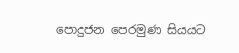පොදුජන පෙරමුණ සියයට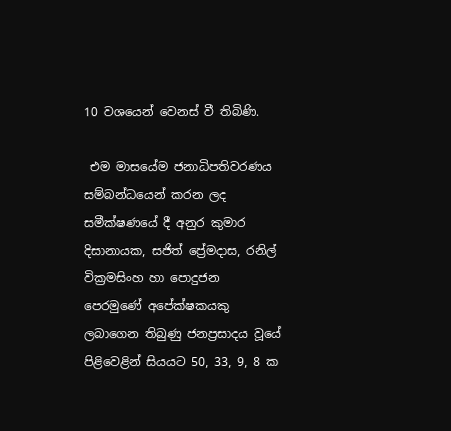10 වශයෙන් වෙනස් වී තිබිණි.

 එම මාසයේම ජනාධිපතිවරණය සම්බන්ධයෙන් කරන ලද සමීක්ෂණයේ දී අනුර කුමාර දිසානායක, සජිත් ප්‍රේමදාස, රනිල් වික්‍රමසිංහ හා පොදුජන පෙරමුණේ අපේක්ෂකයකු ලබාගෙන තිබුණු ජනප්‍රසාදය වූයේ පිළිවෙළින් සියයට 50, 33, 9, 8 ක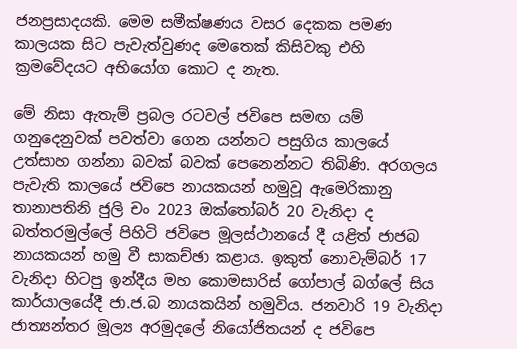ජනප්‍රසාදයකි. මෙම සමීක්ෂණය වසර දෙකක පමණ කාලයක සිට පැවැත්වුණද මෙතෙක් කිසිවකු එහි ක්‍රමවේදයට අභියෝග කොට ද නැත.

මේ නිසා ඇතැම් ප්‍රබල රටවල් ජවිපෙ සමඟ යම් ගනුදෙනුවක් පවත්වා ගෙන යන්නට පසුගිය කාලයේ උත්සාහ ගන්නා බවක් බවක් පෙනෙන්නට තිබිණි. අරගලය පැවැති කාලයේ ජවිපෙ නායකයන් හමුවූ ඇමෙරිකානු තානාපතිනි ජුලි චං 2023 ඔක්තෝබර් 20 වැනිදා ද බත්තරමුල්ලේ පිහිටි ජවිපෙ මූලස්ථානයේ දී යළිත් ජාජබ නායකයන් හමු වී සාකච්ඡා කළාය. ඉකුත් නොවැම්බර් 17 වැනිදා හිටපු ඉන්දීය මහ කොමසාරිස් ගෝපාල් බග්ලේ සිය කාර්යාලයේදී ජා.ජ.බ නායකයින් හමුවිය. ජනවාරි 19 වැනිදා ජාත්‍යන්තර මූල්‍ය අරමුදලේ නියෝජිතයන් ද ජවිපෙ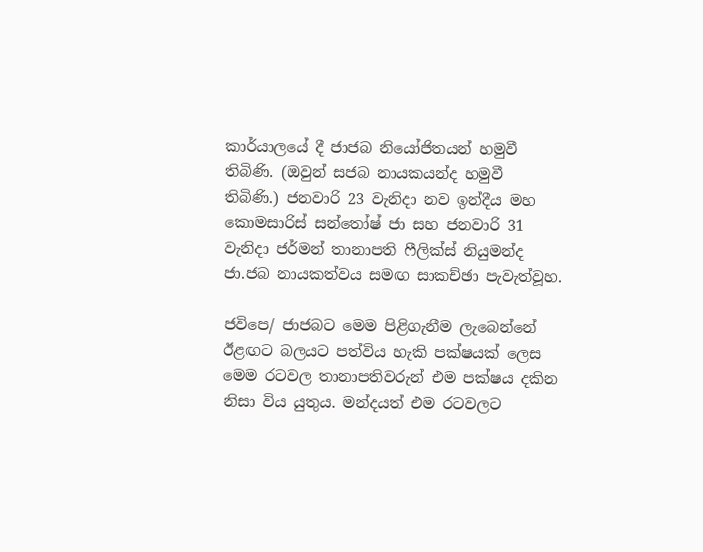කාර්යාලයේ දී ජාජබ නියෝජිතයන් හමුවී තිබිණි. (ඔවුන් සජබ නායකයන්ද හමුවී තිබිණි.) ජනවාරි 23 වැනිදා නව ඉන්දීය මහ කොමසාරිස් සන්තෝෂ් ජා සහ ජනවාරි 31 වැනිදා ජර්මන් තානාපති ෆීලික්ස් නියුමන්ද ජා.ජබ නායකත්වය සමඟ සාකච්ඡා පැවැත්වූහ.

ජවිපෙ/ ජාජබට මෙම පිළිගැනීම ලැබෙන්නේ ඊළඟට බලයට පත්විය හැකි පක්ෂයක් ලෙස මෙම රටවල තානාපතිවරුන් එම පක්ෂය දකින නිසා විය යුතුය. මන්දයත් එම රටවලට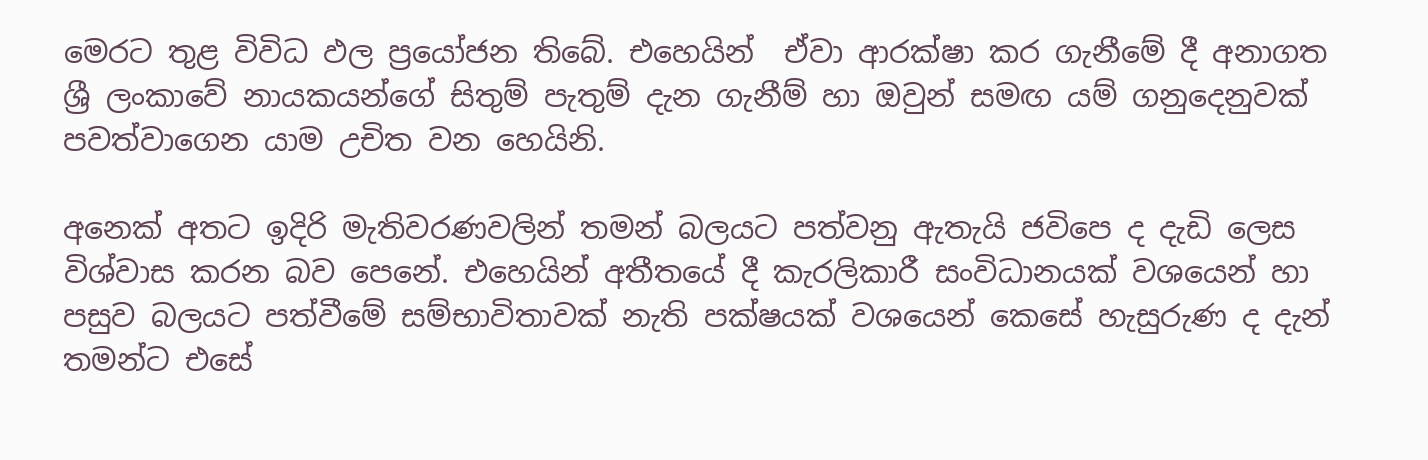මෙරට තුළ විවිධ ඵල ප්‍රයෝජන තිබේ. එහෙයින්  ඒවා ආරක්ෂා කර ගැනීමේ දී අනාගත ශ්‍රී ලංකාවේ නායකයන්ගේ සිතුම් පැතුම් දැන ගැනීම් හා ඔවුන් සමඟ යම් ගනුදෙනුවක් පවත්වාගෙන යාම උචිත වන හෙයිනි.

අනෙක් අතට ඉදිරි මැතිවරණවලින් තමන් බලයට පත්වනු ඇතැයි ජවිපෙ ද දැඩි ලෙස විශ්වාස කරන බව පෙනේ. එහෙයින් අතීතයේ දී කැරලිකාරී සංවිධානයක් වශයෙන් හා පසුව බලයට පත්වීමේ සම්භාවිතාවක් නැති පක්ෂයක් වශයෙන් කෙසේ හැසුරුණ ද දැන් තමන්ට එසේ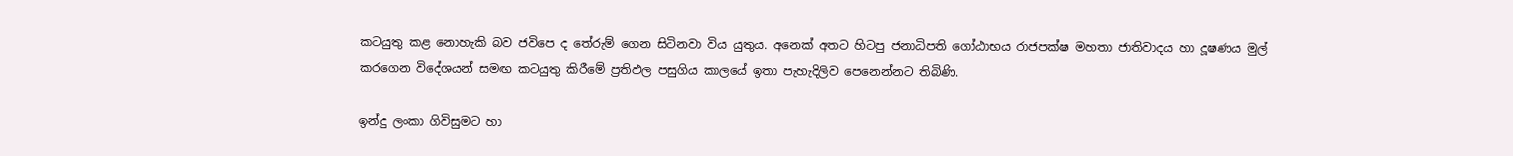කටයුතු කළ නොහැකි බව ජවිපෙ ද තේරුම් ගෙන සිටිනවා විය යුතුය. අනෙක් අතට හිටපු ජනාධිපති ගෝඨාභය රාජපක්ෂ මහතා ජාතිවාදය හා දූෂණය මුල් කරගෙන විදේශයන් සමඟ කටයුතු කිරීමේ ප්‍රතිඵල පසුගිය කාලයේ ඉතා පැහැදිලිව පෙනෙන්නට තිබිණි.

ඉන්දු ලංකා ගිවිසුමට හා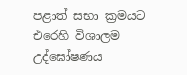පළාත් සභා ක්‍රමයට එරෙහි විශාලම උද්ඝෝෂණය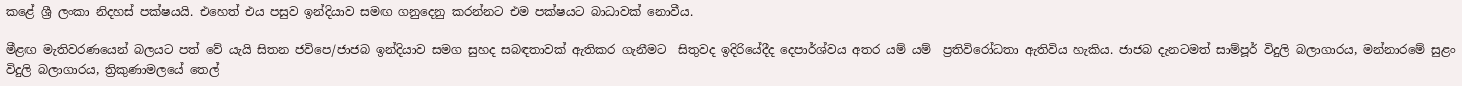කළේ ශ්‍රී ලංකා නිදහස් පක්ෂයයි. එහෙත් එය පසුව ඉන්දියාව සමඟ ගනුදෙනු කරන්නට එම පක්ෂයට බාධාවක් නොවීය.

මීළඟ මැතිවරණයෙන් බලයට පත් වේ යැයි සිතන ජවිපෙ/ජාජබ ඉන්දියාව සමග සුහද සබඳතාවක් ඇතිකර ගැනීමට  සිතුවද ඉදිරියේදීද දෙපාර්ශ්වය අතර යම් යම්  ප්‍රතිවිරෝධතා ඇතිවිය හැකිය. ජාජබ දැනටමත් සාම්පූර් විදුලි බලාගාරය, මන්නාරමේ සුළං විදුලි බලාගාරය, ත්‍රිකුණාමලයේ තෙල්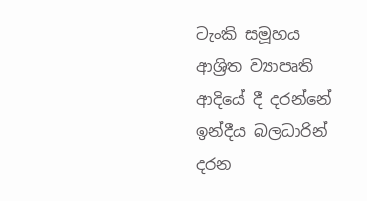ටැංකි සමූහය ආශ්‍රිත ව්‍යාපෘති ආදියේ දී දරන්නේ ඉන්දීය බලධාරින් දරන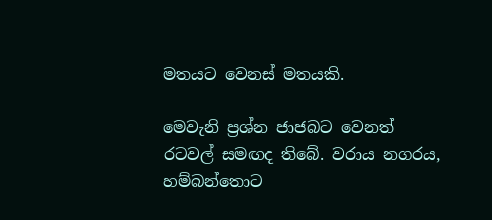මතයට වෙනස් මතයකි.

මෙවැනි ප්‍රශ්න ජාජබට වෙනත් රටවල් සමඟද තිබේ. වරාය නගරය, හම්බන්තොට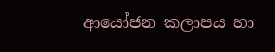ආයෝජන කලාපය හා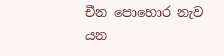චීන පොහොර නැව යන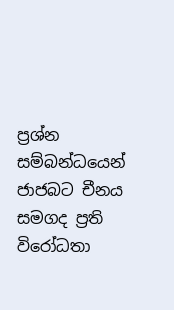ප්‍රශ්න සම්බන්ධයෙන් ජාජබට චීනය සමගද ප්‍රති විරෝධතා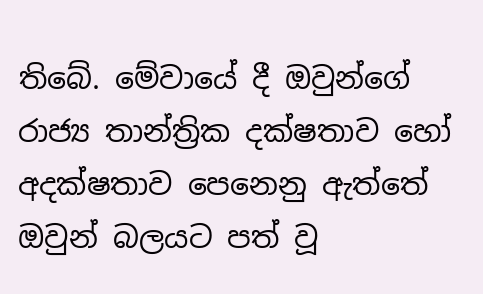තිබේ. මේවායේ දී ඔවුන්ගේ රාජ්‍ය තාන්ත්‍රික දක්ෂතාව හෝ අදක්ෂතාව පෙනෙනු ඇත්තේ ඔවුන් බලයට පත් වූ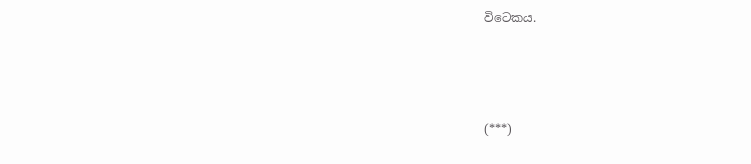විටෙකය.



(***)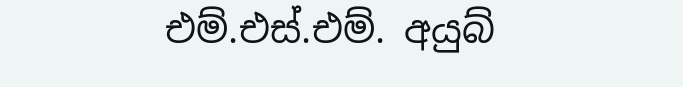එම්.එස්.එම්. අයුබ්